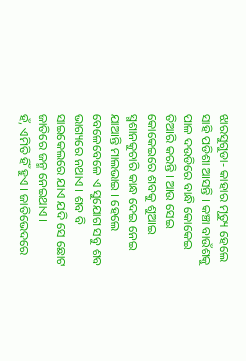ଝାରସୁଗୁଡା- କାହାର ମୃତ୍ୟୁ ହେଲେ ସାହି ପଡିଶା ଆସନ୍ତି । କଞ୍ଚା ବାଉଁଶକୁ ପାଳ ଦଉଡିରେ ବାନ୍ଧି କୋକେଇ ତିଆରି କରନ୍ତି । ଆଉ ସେଇ କୋକେଇରେ ଶବକୁ ଶୁଆଇ ସ୍ମଶାନକୁଚାରି କାନ୍ଧ ଦେଇ ନେଇ ଯାଆନ୍ତି ମାଲଭାଇ । ହେଲେ ବେଳେବେଳେ ଏ ସୁଯୋଗ ସବୁ ଶବ ଭାଗ୍ୟରେ ନଥାଏ । ଶବ ବି ସାଇକେଲରେ ଯାଏ ଯଦି ସେ ଛୋଟ ଜାତିରେ ଜନ୍ମ ନେଇଥାଏ ।
ହଁ, ଏମିତି ହିଁ ହୁଏ । ଜାତିଭେଦରେ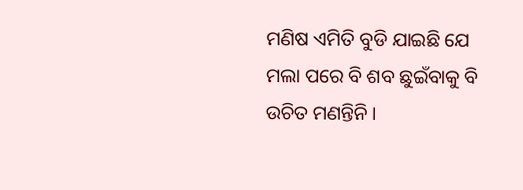ମଣିଷ ଏମିତି ବୁଡି ଯାଇଛି ଯେ ମଲା ପରେ ବି ଶବ ଛୁଇଁବାକୁ ବି ଉଚିତ ମଣନ୍ତିନି ।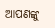ଆପଣଙ୍କୁ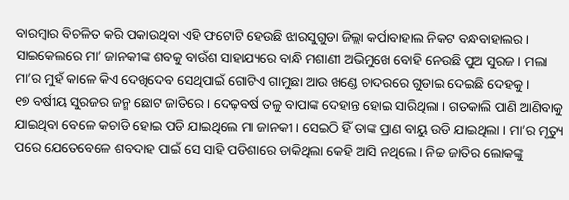ବାରମ୍ବାର ବିଚଳିତ କରି ପକାଉଥିବା ଏହି ଫଟୋଟି ହେଉଛି ଝାରସୁଗୁଡା ଜିଲ୍ଲା କର୍ପାବାହାଲ ନିକଟ ବନ୍ଧବାହାଲର । ସାଇକେଲରେ ମା’ ଜାନକୀଙ୍କ ଶବକୁ ବାଉଁଶ ସାହାଯ୍ୟରେ ବାନ୍ଧି ମଶାଣୀ ଅଭିମୁଖେ ବୋହି ନେଉଛି ପୁଅ ସୁରଜ । ମଲା ମା’ର ମୁହଁ କାଳେ କିଏ ଦେଖିଦେବ ସେଥିପାଇଁ ଗୋଟିଏ ଗାମୁଛା ଆଉ ଖଣ୍ଡେ ଚାଦରରେ ଗୁଡାଇ ଦେଇଛି ଦେହକୁ ।
୧୭ ବର୍ଷୀୟ ସୁରଜର ଜନ୍ମ ଛୋଟ ଜାତିରେ । ଦେଢ଼ବର୍ଷ ତଳୁ ବାପାଙ୍କ ଦେହାନ୍ତ ହୋଇ ସାରିଥିଲା । ଗତକାଲି ପାଣି ଆଣିବାକୁ ଯାଇଥିବା ବେଳେ କଚାଡି ହୋଇ ପଡି ଯାଇଥିଲେ ମା ଜାନକୀ । ସେଇଠି ହିଁ ତାଙ୍କ ପ୍ରାଣ ବାୟୁ ଉଡି ଯାଇଥିଲା । ମା’ର ମୃତ୍ୟୁ ପରେ ଯେତେବେଳେ ଶବଦାହ ପାଇଁ ସେ ସାହି ପଡିଶାରେ ଡାକିଥିଲା କେହି ଆସି ନଥିଲେ । ନିଚ୍ଚ ଜାତିର ଲୋକଙ୍କୁ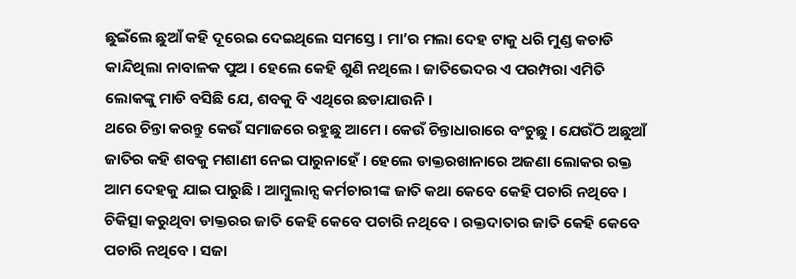ଛୁଇଁଲେ ଛୁଆଁ କହି ଦୂରେଇ ଦେଇଥିଲେ ସମସ୍ତେ । ମା’ର ମଲା ଦେହ ଟାକୁ ଧରି ମୁଣ୍ଡ କଚାଡି କାନ୍ଦିଥିଲା ନାବାଳକ ପୁଅ । ହେଲେ କେହି ଶୁଣି ନଥିଲେ । ଜାତିଭେଦର ଏ ପରମ୍ପରା ଏମିତି ଲୋକଙ୍କୁ ମାଡି ବସିଛି ଯେ, ଶବକୁ ବି ଏଥିରେ ଛଡାଯାଉନି ।
ଥରେ ଚିନ୍ତା କରନ୍ତୁ କେଉଁ ସମାଜରେ ରହୁଛୁ ଆମେ । କେଉଁ ଚିନ୍ତାଧାରାରେ ବଂଚୁଛୁ । ଯେଉଁଠି ଅଛୁଆଁ ଜାତିର କହି ଶବକୁ ମଶାଣୀ ନେଇ ପାରୁନାହେଁ । ହେଲେ ଡାକ୍ତରଖାନାରେ ଅଜଣା ଲୋକର ରକ୍ତ ଆମ ଦେହକୁ ଯାଇ ପାରୁଛି । ଆମ୍ବୁଲାନ୍ସ କର୍ମଚାରୀଙ୍କ ଜାତି କଥା କେବେ କେହି ପଚାରି ନଥିବେ । ଚିକିତ୍ସା କରୁଥିବା ଡାକ୍ତରର ଜାତି କେହି କେବେ ପଚାରି ନଥିବେ । ରକ୍ତଦାତାର ଜାତି କେହି କେବେ ପଚାରି ନଥିବେ । ସଜା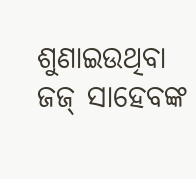ଶୁଣାଇଉଥିବା ଜଜ୍ ସାହେବଙ୍କ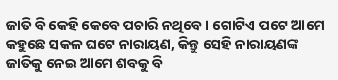ଜାତି ବି କେହି କେବେ ପଚାରି ନଥିବେ । ଗୋଟିଏ ପଟେ ଆମେ କହୁଛେ ସକଳ ଘଟେ ନାରାୟଣ, କିନ୍ତୁ ସେହି ନାରାୟଣଙ୍କ ଜାତିକୁ ନେଇ ଆମେ ଶବକୁ ବି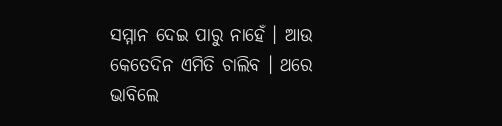ସମ୍ମାନ ଦେଇ ପାରୁ ନାହେଁ । ଆଉ କେତେଦିନ ଏମିତି ଚାଲିବ । ଥରେ ଭାବିଲେ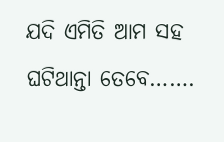ଯଦି ଏମିତି ଆମ ସହ ଘଟିଥାନ୍ତା ତେବେ…….